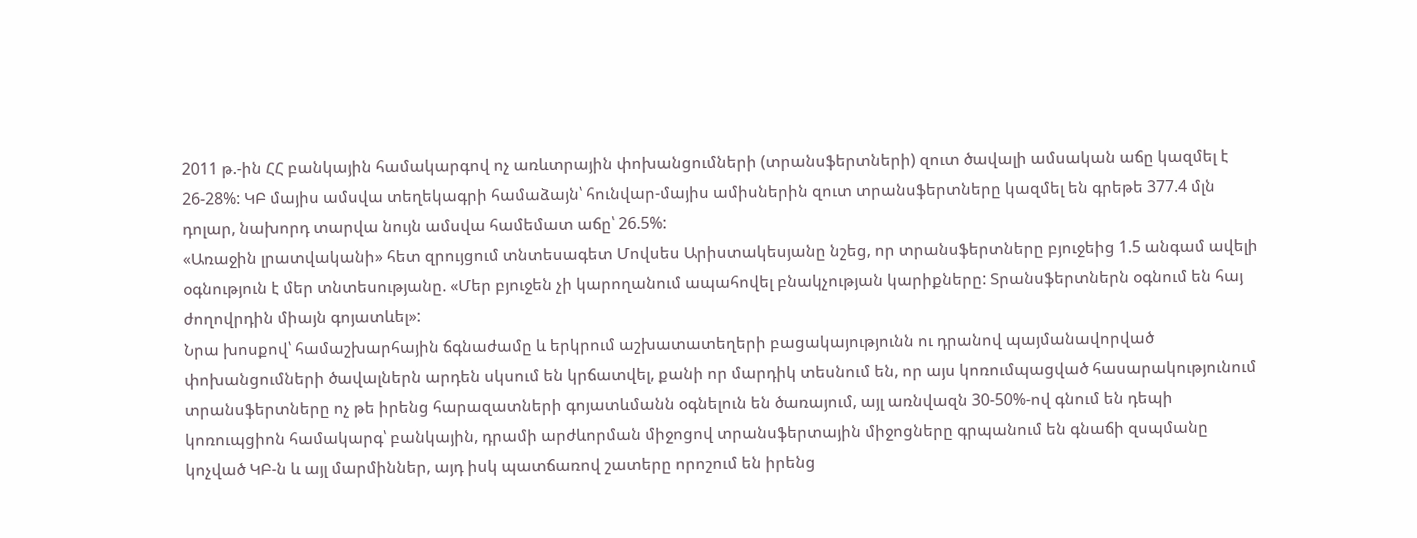2011 թ.-ին ՀՀ բանկային համակարգով ոչ առևտրային փոխանցումների (տրանսֆերտների) զուտ ծավալի ամսական աճը կազմել է 26-28%: ԿԲ մայիս ամսվա տեղեկագրի համաձայն՝ հունվար-մայիս ամիսներին զուտ տրանսֆերտները կազմել են գրեթե 377.4 մլն դոլար, նախորդ տարվա նույն ամսվա համեմատ աճը՝ 26.5%:
«Առաջին լրատվականի» հետ զրույցում տնտեսագետ Մովսես Արիստակեսյանը նշեց, որ տրանսֆերտները բյուջեից 1.5 անգամ ավելի օգնություն է մեր տնտեսությանը. «Մեր բյուջեն չի կարողանում ապահովել բնակչության կարիքները: Տրանսֆերտներն օգնում են հայ ժողովրդին միայն գոյատևել»:
Նրա խոսքով՝ համաշխարհային ճգնաժամը և երկրում աշխատատեղերի բացակայությունն ու դրանով պայմանավորված փոխանցումների ծավալներն արդեն սկսում են կրճատվել, քանի որ մարդիկ տեսնում են, որ այս կոռումպացված հասարակությունում տրանսֆերտները ոչ թե իրենց հարազատների գոյատևմանն օգնելուն են ծառայում, այլ առնվազն 30-50%-ով գնում են դեպի կոռուպցիոն համակարգ՝ բանկային, դրամի արժևորման միջոցով տրանսֆերտային միջոցները գրպանում են գնաճի զսպմանը կոչված ԿԲ-ն և այլ մարմիններ, այդ իսկ պատճառով շատերը որոշում են իրենց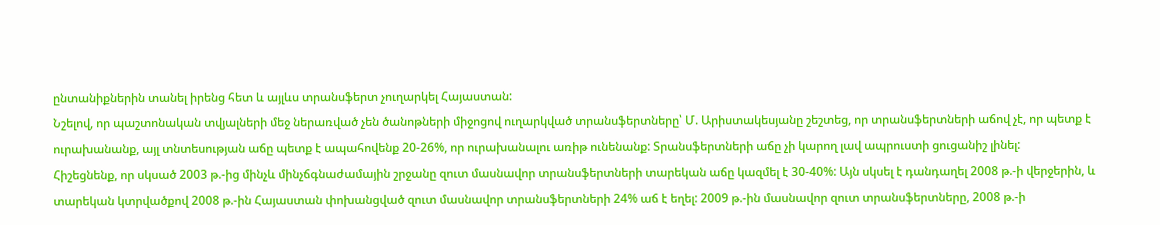ընտանիքներին տանել իրենց հետ և այլևս տրանսֆերտ չուղարկել Հայաստան:
Նշելով, որ պաշտոնական տվյալների մեջ ներառված չեն ծանոթների միջոցով ուղարկված տրանսֆերտները՝ Մ. Արիստակեսյանը շեշտեց, որ տրանսֆերտների աճով չէ, որ պետք է ուրախանանք, այլ տնտեսության աճը պետք է ապահովենք 20-26%, որ ուրախանալու առիթ ունենանք: Տրանսֆերտների աճը չի կարող լավ ապրուստի ցուցանիշ լինել:
Հիշեցնենք, որ սկսած 2003 թ.-ից մինչև մինչճգնաժամային շրջանը զուտ մասնավոր տրանսֆերտների տարեկան աճը կազմել է 30-40%: Այն սկսել է դանդաղել 2008 թ.-ի վերջերին, և տարեկան կտրվածքով 2008 թ.-ին Հայաստան փոխանցված զուտ մասնավոր տրանսֆերտների 24% աճ է եղել: 2009 թ.-ին մասնավոր զուտ տրանսֆերտները, 2008 թ.-ի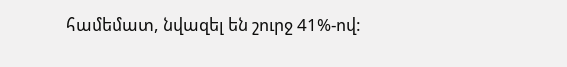համեմատ, նվազել են շուրջ 41%-ով: